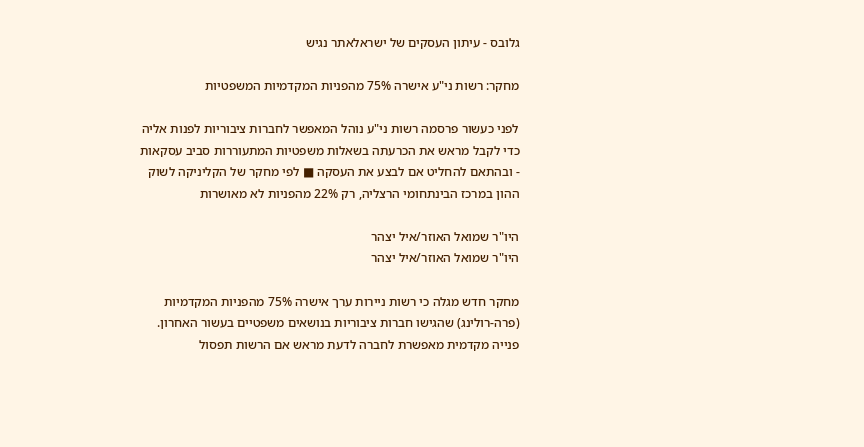גלובס - עיתון העסקים של ישראלאתר נגיש

מחקר: רשות ני"ע אישרה 75% מהפניות המקדמיות המשפטיות

לפני כעשור פרסמה רשות ני"ע נוהל המאפשר לחברות ציבוריות לפנות אליה כדי לקבל מראש את הכרעתה בשאלות משפטיות המתעוררות סביב עסקאות - ובהתאם להחליט אם לבצע את העסקה ■ לפי מחקר של הקליניקה לשוק ההון במרכז הבינתחומי הרצליה, רק 22% מהפניות לא מאושרות

היו"ר שמואל האוזר/איל יצהר
היו"ר שמואל האוזר/איל יצהר

מחקר חדש מגלה כי רשות ניירות ערך אישרה 75% מהפניות המקדמיות (פרה-רולינג) שהגישו חברות ציבוריות בנושאים משפטיים בעשור האחרון. פנייה מקדמית מאפשרת לחברה לדעת מראש אם הרשות תפסול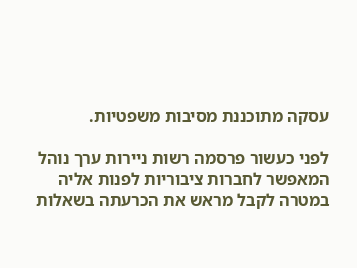עסקה מתוכננת מסיבות משפטיות.

לפני כעשור פרסמה רשות ניירות ערך נוהל המאפשר לחברות ציבוריות לפנות אליה במטרה לקבל מראש את הכרעתה בשאלות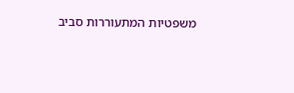משפטיות המתעוררות סביב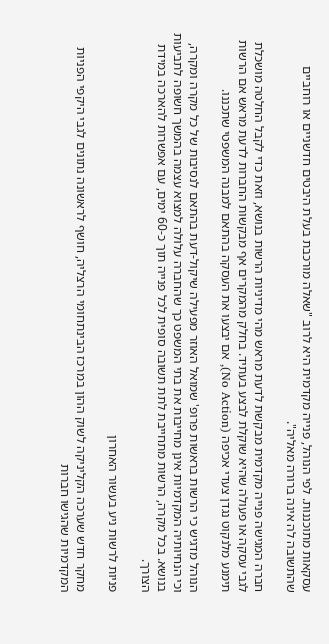עסקאות מתוכננות. לפי הנוהל, פנייה מקדמית היא לרוב "שאלה מורכבת בעלת היבטים חדשניים או רוחביים שהתשובה לה אינה ברורה מאליה".

חברה המגישה פנייה מקדמית מבקשת לדעת מראש מהי מדיניות הרשות בנושא, וזאת כדי לקבל החלטה מושכלת לגבי עסקה או פעולה שהיא שוקלת לבצע בעתיד. בחלק מהמקרים אף מבקשות החברות לדעת מראש אם הרשות תימנע מלנקוט נגדן צעדי אכיפה (No Action), אם יבצעו את העסקה בהתאם למבנה המשפטי שתכננו.

הנוהל מדגיש כי הרשות בראשות פרופ' שמואל האוזר מפעילה שיקול-דעת בהתאם לנסיבות של כל מקרה ומקרה, וכי הנחיותיה המקדמיות אינן מחייבות את בתי המשפט כך שהחברה עלולה למצוא עצמה בהמשך חשופה לתביעות בנושא. בכל מקרה, הרשות מתחייבת לתת תשובה סופית לכל פנייה תוך כ-60 ימים, עם אפשרות להארכה במידת הצורך.

פניות לרשות ניע בעשור האחרון

מחקר חדש שערכה הקליניקה לשוק ההון במרכז הבינתחומי הרצליה, חושף לראשונה נתונים לגבי היקפי הפניות המקדמיות שהגישו חברות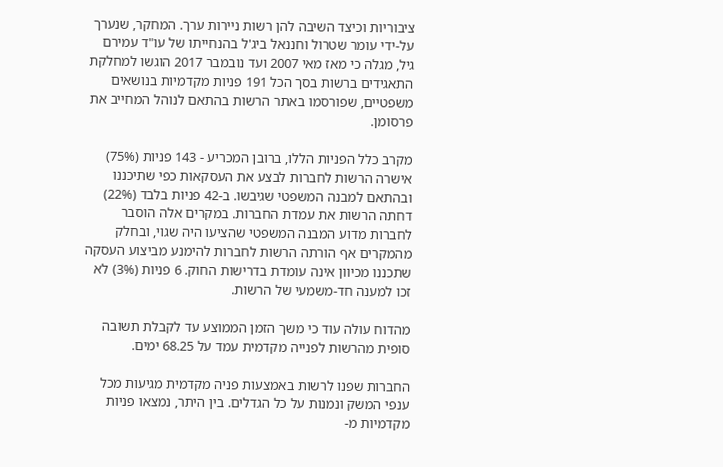ציבוריות וכיצד השיבה להן רשות ניירות ערך. המחקר, שנערך על-ידי עומר שטרול וחננאל ביג'ל בהנחייתו של עו"ד עמירם גיל, מגלה כי מאז מאי 2007 ועד נובמבר 2017 הוגשו למחלקת התאגידים ברשות בסך הכל 191 פניות מקדמיות בנושאים משפטיים, שפורסמו באתר הרשות בהתאם לנוהל המחייב את פרסומן.

מקרב כלל הפניות הללו, ברובן המכריע - 143 פניות (75%) אישרה הרשות לחברות לבצע את העסקאות כפי שתיכננו ובהתאם למבנה המשפטי שגיבשו. ב-42 פניות בלבד (22%) דחתה הרשות את עמדת החברות. במקרים אלה הוסבר לחברות מדוע המבנה המשפטי שהציעו היה שגוי, ובחלק מהמקרים אף הורתה הרשות לחברות להימנע מביצוע העסקה שתכננו מכיוון אינה עומדת בדרישות החוק. 6 פניות (3%) לא זכו למענה חד-משמעי של הרשות.

מהדוח עולה עוד כי משך הזמן הממוצע עד לקבלת תשובה סופית מהרשות לפנייה מקדמית עמד על 68.25 ימים.

החברות שפנו לרשות באמצעות פניה מקדמית מגיעות מכל ענפי המשק ונמנות על כל הגדלים. בין היתר, נמצאו פניות מקדמיות מ-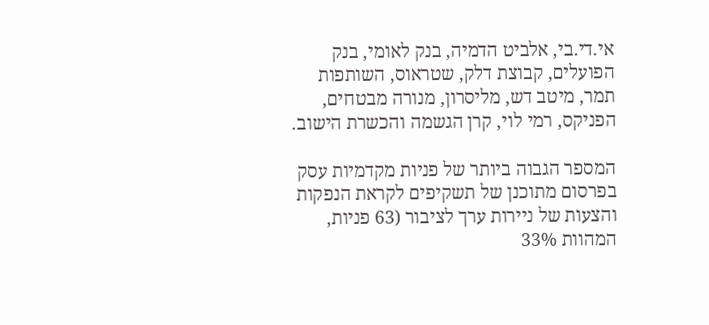אי.די.בי, אלביט הדמיה, בנק לאומי, בנק הפועלים, קבוצת דלק, שטראוס, השותפות תמר, מיטב דש, מליסרון, מנורה מבטחים, הפניקס, רמי לוי, קרן הגשמה והכשרת הישוב.

המספר הגבוה ביותר של פניות מקדמיות עסק בפרסום מתוכנן של תשקיפים לקראת הנפקות והצעות של ניירות ערך לציבור (63 פניות, המהוות 33%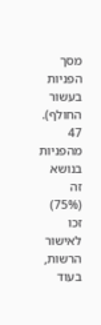מסך הפניות בעשור החולף). 47 מהפניות בנושא זה (75%) זכו לאישור הרשות, בעוד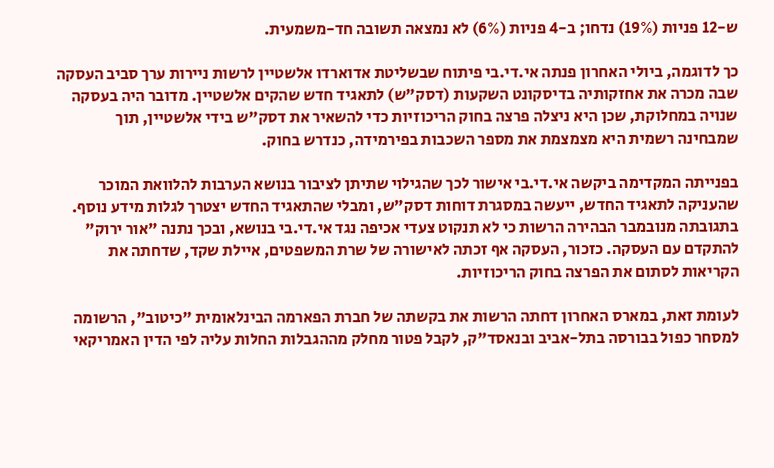ש-12 פניות (19%) נדחו; ב-4 פניות (6%) לא נמצאה תשובה חד-משמעית.

כך לדוגמה, ביולי האחרון פנתה אי.די.בי פיתוח שבשליטת אדוארדו אלשטיין לרשות ניירות ערך סביב העסקה שבה מכרה את אחזקותיה בדיסקונט השקעות (דסק"ש) לתאגיד חדש שהקים אלשטיין. מדובר היה בעסקה שנויה במחלוקת, שכן היא ניצלה פרצה בחוק הריכוזיות כדי להשאיר את דסק"ש בידי אלשטיין, תוך שמבחינה רשמית היא מצמצמת את מספר השכבות בפירמידה, כנדרש בחוק.

בפנייתה המקדימה ביקשה אי.די.בי אישור לכך שהגילוי שתיתן לציבור בנושא הערבות להלוואת המוכר שהעניקה לתאגיד החדש, ייעשה במסגרת דוחות דסק"ש, ומבלי שהתאגיד החדש יצטרך לגלות מידע נוסף. בתגובתה מנובמבר הבהירה הרשות כי לא תנקוט צעדי אכיפה נגד אי.די.בי בנושא, ובכך נתנה "אור ירוק" להתקדם עם העסקה. כזכור, העסקה אף זכתה לאישורה של שרת המשפטים, איילת שקד, שדחתה את הקריאות לסתום את הפרצה בחוק הריכוזיות.

לעומת זאת, במארס האחרון דחתה הרשות את בקשתה של חברת הפארמה הבינלאומית "כיטוב", הרשומה למסחר כפול בבורסה בתל-אביב ובנאסד"ק, לקבל פטור מחלק מההגבלות החלות עליה לפי הדין האמריקאי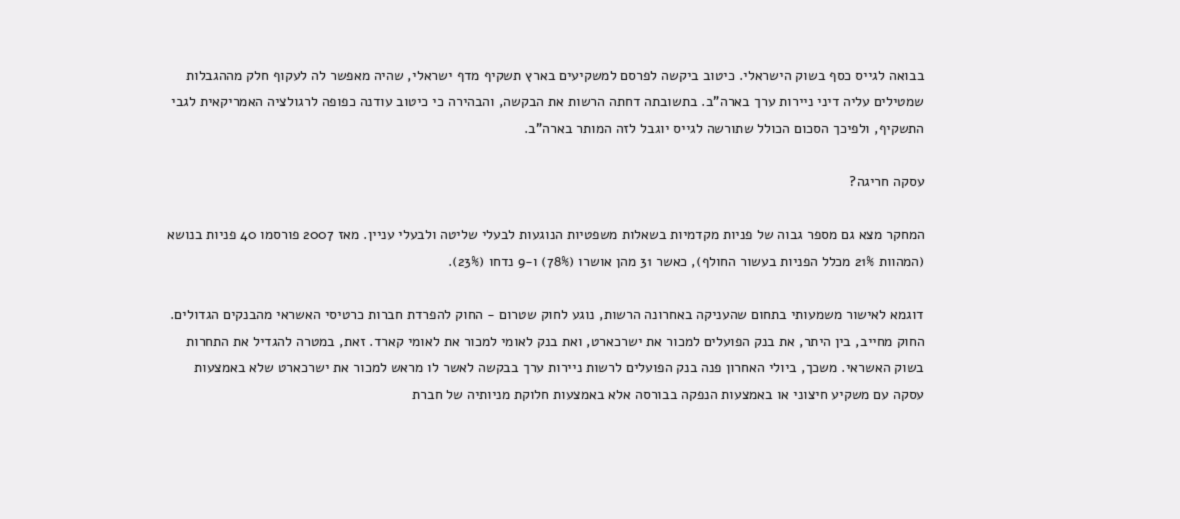בבואה לגייס כסף בשוק הישראלי. כיטוב ביקשה לפרסם למשקיעים בארץ תשקיף מדף ישראלי, שהיה מאפשר לה לעקוף חלק מההגבלות שמטילים עליה דיני ניירות ערך בארה"ב. בתשובתה דחתה הרשות את הבקשה, והבהירה כי כיטוב עודנה כפופה לרגולציה האמריקאית לגבי התשקיף, ולפיכך הסכום הכולל שתורשה לגייס יוגבל לזה המותר בארה"ב.

עסקה חריגה?

המחקר מצא גם מספר גבוה של פניות מקדמיות בשאלות משפטיות הנוגעות לבעלי שליטה ולבעלי עניין. מאז 2007 פורסמו 40 פניות בנושא (המהוות 21% מכלל הפניות בעשור החולף), כאשר 31 מהן אושרו (78%) ו-9 נדחו (23%).

דוגמא לאישור משמעותי בתחום שהעניקה באחרונה הרשות, נוגע לחוק שטרום - החוק להפרדת חברות כרטיסי האשראי מהבנקים הגדולים. החוק מחייב, בין היתר, את בנק הפועלים למכור את ישרכארט, ואת בנק לאומי למכור את לאומי קארד. זאת, במטרה להגדיל את התחרות בשוק האשראי. משכך, ביולי האחרון פנה בנק הפועלים לרשות ניירות ערך בבקשה לאשר לו מראש למכור את ישרכארט שלא באמצעות עסקה עם משקיע חיצוני או באמצעות הנפקה בבורסה אלא באמצעות חלוקת מניותיה של חברת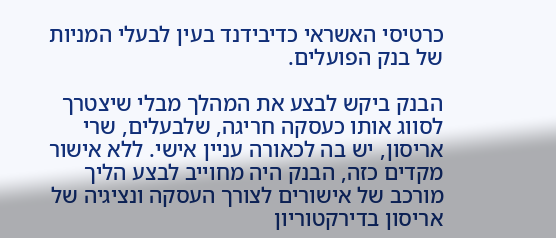כרטיסי האשראי כדיבידנד בעין לבעלי המניות של בנק הפועלים.

הבנק ביקש לבצע את המהלך מבלי שיצטרך לסווג אותו כעסקה חריגה, שלבעלים, שרי אריסון, יש בה לכאורה עניין אישי. ללא אישור מקדים כזה, הבנק היה מחוייב לבצע הליך מורכב של אישורים לצורך העסקה ונציגיה של אריסון בדירקטוריון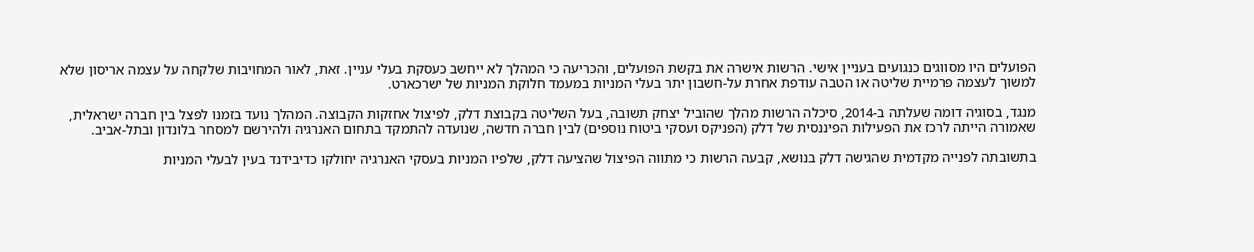הפועלים היו מסווגים כנגועים בעניין אישי. הרשות אישרה את בקשת הפועלים, והכריעה כי המהלך לא ייחשב כעסקת בעלי עניין. זאת, לאור המחויבות שלקחה על עצמה אריסון שלא למשוך לעצמה פרמיית שליטה או הטבה עודפת אחרת על-חשבון יתר בעלי המניות במעמד חלוקת המניות של ישרכארט.

מנגד, בסוגיה דומה שעלתה ב-2014, סיכלה הרשות מהלך שהוביל יצחק תשובה, בעל השליטה בקבוצת דלק, לפיצול אחזקות הקבוצה. המהלך נועד בזמנו לפצל בין חברה ישראלית, שאמורה הייתה לרכז את הפעילות הפיננסית של דלק (הפניקס ועסקי ביטוח נוספים) לבין חברה חדשה, שנועדה להתמקד בתחום האנרגיה ולהירשם למסחר בלונדון ובתל-אביב.

בתשובתה לפנייה מקדמית שהגישה דלק בנושא, קבעה הרשות כי מתווה הפיצול שהציעה דלק, שלפיו המניות בעסקי האנרגיה יחולקו כדיבידנד בעין לבעלי המניות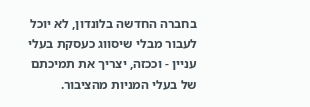בחברה החדשה בלונדון, לא יוכל לעבור מבלי שיסווג כעסקת בעלי עניין - וככזה, יצריך את תמיכתם של בעלי המניות מהציבור.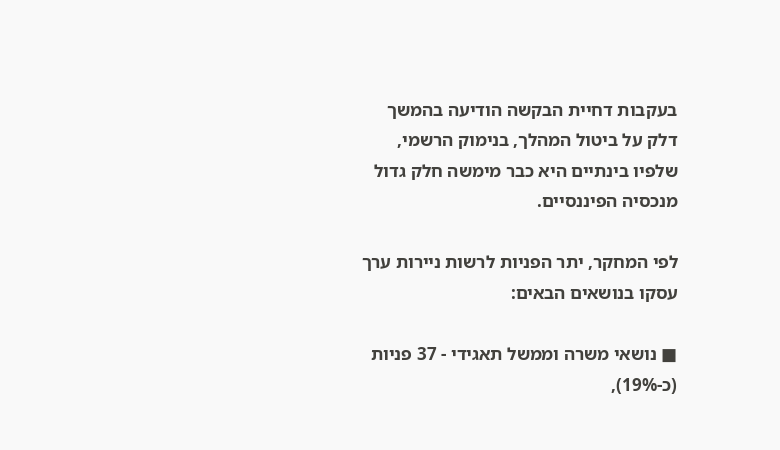בעקבות דחיית הבקשה הודיעה בהמשך דלק על ביטול המהלך, בנימוק הרשמי, שלפיו בינתיים היא כבר מימשה חלק גדול מנכסיה הפיננסיים.

לפי המחקר, יתר הפניות לרשות ניירות ערך עסקו בנושאים הבאים:

■ נושאי משרה וממשל תאגידי - 37 פניות (כ-19%),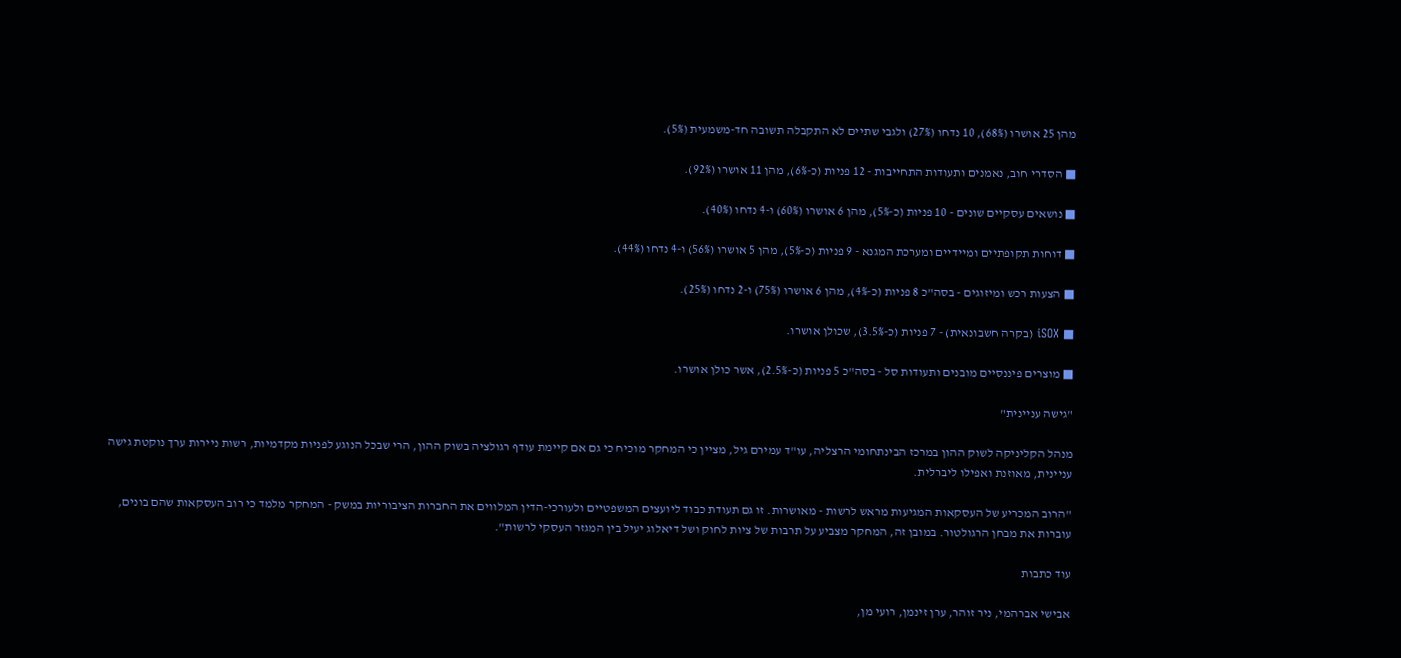מהן 25 אושרו (68%), 10 נדחו (27%) ולגבי שתיים לא התקבלה תשובה חד-משמעית (5%).

■ הסדרי חוב, נאמנים ותעודות התחייבות - 12 פניות (כ-6%), מהן 11 אושרו (92%).

■ נושאים עסקיים שונים - 10 פניות (כ-5%), מהן 6 אושרו (60%) ו-4 נדחו (40%).

■ דוחות תקופתיים ומיידיים ומערכת המגנא - 9 פניות (כ-5%), מהן 5 אושרו (56%) ו-4 נדחו (44%).

■ הצעות רכש ומיזוגים - בסה"כ 8 פניות (כ-4%), מהן 6 אושרו (75%) ו-2 נדחו (25%).

■ iSOX (בקרה חשבונאית) - 7 פניות (כ-3.5%), שכולן אושרו.

■ מוצרים פיננסיים מובנים ותעודות סל - בסה"כ 5 פניות (כ-2.5%), אשר כולן אושרו.

"גישה עניינית"

מנהל הקליניקה לשוק ההון במרכז הבינתחומי הרצליה, עו"ד עמירם גיל, מציין כי המחקר מוכיח כי גם אם קיימת עודף רגולציה בשוק ההון, הרי שבכל הנוגע לפניות מקדמיות, רשות ניירות ערך נוקטת גישה עניינית, מאוזנת ואפילו ליברלית.

"הרוב המכריע של העסקאות המגיעות מראש לרשות - מאושרות. זו גם תעודת כבוד ליועצים המשפטיים ולעורכי-הדין המלווים את החברות הציבוריות במשק - המחקר מלמד כי רוב העסקאות שהם בונים, עוברות את מבחן הרגולטור. במובן זה, המחקר מצביע על תרבות של ציות לחוק ושל דיאלוג יעיל בין המגזר העסקי לרשות".

עוד כתבות

אבישי אברהמי, ניר זוהר, ערן זינמן, רועי מן,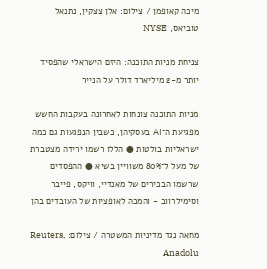מיכה קאופמן / צילום: אלן צצקין, נתנאל טוביאס, NYSE

צניחת מניות התוכנה: היזם הישראלי שהפסיד יותר מ-2 מיליארד דולר על הנייר

מניות התוכנה צונחות לאחרונה בעקבות החשש מפגיעת ה־AI בעסקיהן, כשבין הנפגעות גם כמה ישראליות בולטות ● הללו רשמו ירידה מצטברת של מעל ל־80% משוויין בשיא ● ההפסדים שרשמו הבכירים של מאנדיי, וויקס, פייבר וסימילרווב - והמכה לאופציות של העובדים בהן

מחאה נגד מדיניות המשטרה / צילום: Reuters, Anadolu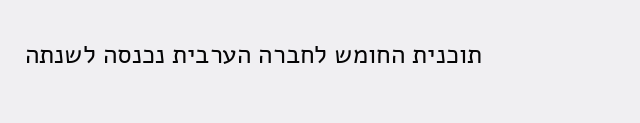תוכנית החומש לחברה הערבית נכנסה לשנתה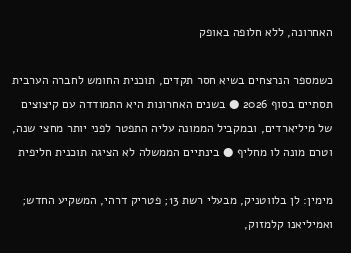האחרונה, ללא חלופה באופק

כשמספר הנרצחים בשיא חסר תקדים, תוכנית החומש לחברה הערבית תסתיים בסוף 2026 ● בשנים האחרונות היא התמודדה עם קיצוצים של מיליארדים, ובמקביל הממונה עליה התפטר לפני יותר מחצי שנה, וטרם מונה לו מחליף ● בינתיים הממשלה לא הציגה תוכנית חליפית

מימין: לן בלווטניק, מבעלי רשת 13; פטריק דרהי, המשקיע החדש; ואמיליאנו קלמזוק,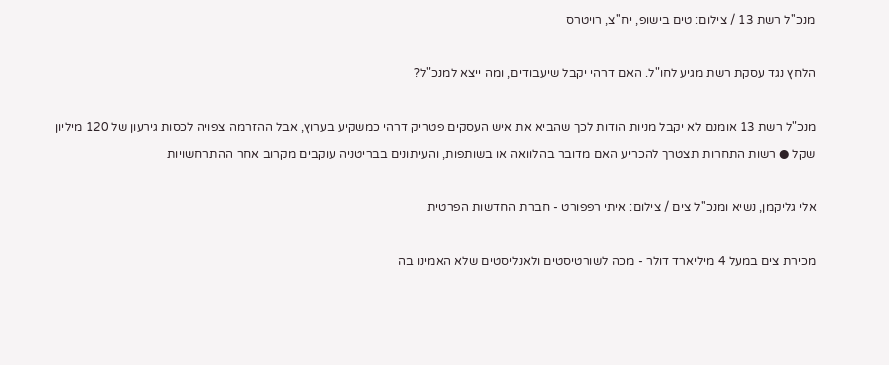מנכ''ל רשת 13 / צילום: טים בישופ, יח''צ, רויטרס

הלחץ נגד עסקת רשת מגיע לחו"ל. האם דרהי יקבל שיעבודים, ומה ייצא למנכ"ל?

מנכ"ל רשת 13 אומנם לא יקבל מניות הודות לכך שהביא את איש העסקים פטריק דרהי כמשקיע בערוץ, אבל ההזרמה צפויה לכסות גירעון של 120 מיליון שקל ● רשות התחרות תצטרך להכריע האם מדובר בהלוואה או בשותפות, והעיתונים בבריטניה עוקבים מקרוב אחר ההתרחשויות

אלי גליקמן, נשיא ומנכ''ל צים / צילום: איתי רפפורט - חברת החדשות הפרטית

מכירת צים במעל 4 מיליארד דולר - מכה לשורטיסטים ולאנליסטים שלא האמינו בה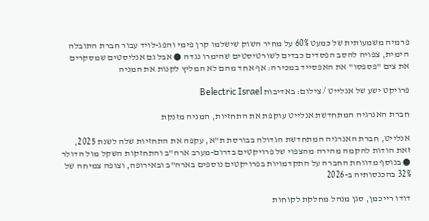פרמיה משמעותית של כמעט 60% על מחיר השוק שישלמו קרן פימי והפג-לויד עבור חברת התובלה הימית, צפויה להסב הפסדים כבדים לשורטיסטים שהימרו נגדה ● אבל גם אנליסטים שמסקרים את צים "פספסו" את האפסייד במכירה: אף אחד מהם לא המליץ לקנות את המניה

פרויקט ישע של אנלייט / צילום: באדיבות Belectric Israel

חברת האנרגיה המתחדשת אנלייט עוקפת את התחזיות, המניה מזנקת

אנלייט, חברת האנרגיה המתחדשת הגדולה בבורסת ת"א, עקפה את התחזיות שלה לשנת 2025, זאת הודות להקמה מהירה מהצפוי של פרויקטים בדרום-מערב ארה"ב והתחזקות השקל מול הדולר ● בנוסף מדווחת החברה על התקדמויות בפרויקטים נוספים בארה"ב ובאירופה, וצופה צמיחה של 32% בהכנסותיה ב-2026

דודו רייכמן, סגן מנהל מחלקת לקוחות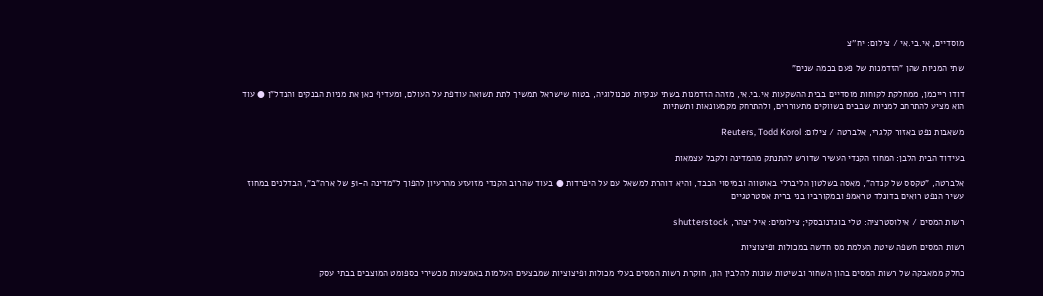מוסדיים, אי.בי.אי / צילום: יח''צ

שתי המניות שהן "הזדמנות של פעם בכמה שנים"

דודו רייכמן, ממחלקת לקוחות מוסדיים בבית ההשקעות אי.בי.אי, מזהה הזדמנות בשתי ענקיות טכנולוגיה, בטוח שישראל תמשיך לתת תשואה עודפת על העולם, ומעדיף כאן את מניות הבנקים והנדל"ן ● עוד הוא מציע להתרחב למניות שבבים בשווקים מתעוררים, ולהתרחק מקמעונאות ותשתיות

משאבות נפט באזור קלגרי, אלברטה / צילום: Reuters, Todd Korol

בעידוד הבית הלבן: המחוז הקנדי העשיר שדורש להתנתק מהמדינה ולקבל עצמאות

אלברטה, "טקסס של קנדה", מאסה בשלטון הליברלי באוטווה ובמיסוי הכבד, והיא דוהרת למשאל עם על היפרדות ● בעוד שהרוב הקנדי מזועזע מהרעיון להפוך ל"מדינה ה-51 של ארה"ב", הבדלנים במחוז עשיר הנפט רואים בדונלד טראמפ ובמקורביו בני ברית אסטרטגיים

רשות המסים / אילוסטרציה: טלי בוגדנובסקי; צילומים: איל יצהר, shutterstock

רשות המסים חשפה שיטת העלמת מס חדשה במכולות ופיצוציות

כחלק ממאבקה של רשות המסים בהון השחור ובשיטות שונות להלבין הון, חוקרת רשות המסים בעלי מכולות ופיצוציות שמבצעים העלמות באמצעות מכשירי כספומט המוצבים בבתי עסק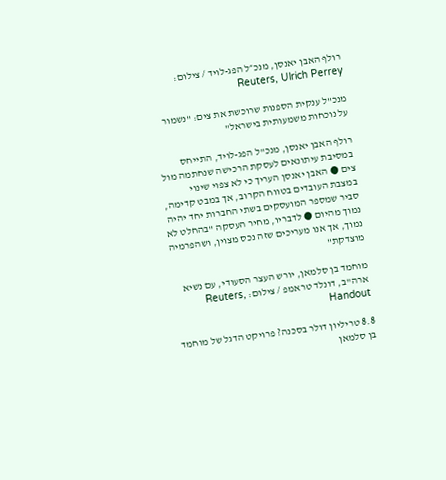רולף האבן יאנסן, מנכ״ל הפג-לויד / צילום: Reuters, Ulrich Perrey

מנכ"ל ענקית הספנות שרוכשת את צים: "נשמור על נוכחות משמעותית בישראל"

רולף האבן יאנסן, מנכ"ל הפג-לויד, התייחס במסיבת עיתונאים לעסקת הרכישה שנחתמה מול צים ● האבן יאנסן העריך כי לא צפוי שינוי במצבת העובדים בטווח הקרוב, אך במבט קדימה, סביר שמספר המועסקים בשתי החברות יחד יהיה נמוך מהיום ● לדבריו, מחיר העסקה "בהחלט לא נמוך, אך אנו מעריכים שזה נכס מצוין, ושהפרמיה מוצדקת"

מוחמד בן סלמאן, יורש העצר הסעודי, עם נשיא ארה''ב, דונלד טראמפ / צילום: Reuters, Handout

8.8 טריליון דולר בסכנה? פרויקט הדגל של מוחמד בן סלמאן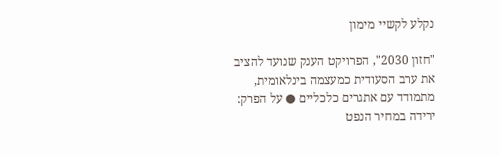נקלע לקשיי מימון

"חזון 2030", הפרויקט הענק שנועד להציב את ערב הסעודית כמעצמה בינלאומית, מתמודד עם אתגרים כלכליים ● על הפרק: ירידה במחיר הנפט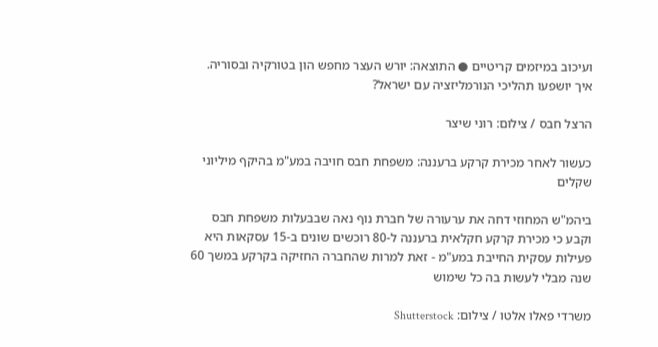ועיכוב במיזמים קריטיים ● התוצאה: יורש העצר מחפש הון בטורקיה ובסוריה. איך יושפעו תהליכי הנורמליזציה עם ישראל?

הרצל חבס / צילום: רוני שיצר

כעשור לאחר מכירת קרקע ברעננה: משפחת חבס חויבה במע"מ בהיקף מיליוני שקלים

ביהמ"ש המחוזי דחה את ערעורה של חברת נוף נאה שבבעלות משפחת חבס וקבע כי מכירת קרקע חקלאית ברעננה ל-80 רוכשים שונים ב-15 עסקאות היא פעילות עסקית החייבת במע"מ - זאת למרות שהחברה החזיקה בקרקע במשך 60 שנה מבלי לעשות בה כל שימוש

משרדי פאלו אלטו / צילום: Shutterstock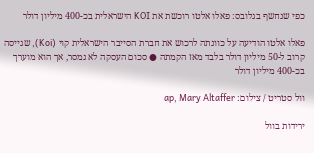כפי שנחשף בגלובס: פאלו אלטו רוכשת את KOI הישראלית בכ-400 מיליון דולר

פאלו אלטו הודיעה על כוונתה לרכוש את חברת הסייבר הישראלית קוי (Koi), שגייסה קרוב ל-50 מיליון דולר בלבד מאז הקמתה ● סכום העסקה לא נמסר, אך הוא מוערך בכ-400 מיליון דולר

וול סטריט / צילום: ap, Mary Altaffer

ירידות בוול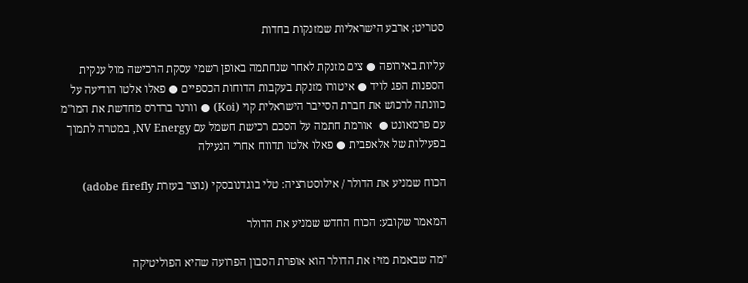סטריט; ארבע הישראליות שמזנקות בחדות

עליות באירופה ● צים מזנקת לאחר שנחתמה באופן רשמי עסקת הרכישה מול ענקית הספנות הפג לויד ● איטורו מזנקת בעקבות הדוחות הכספיים ● פאלו אלטו הודיעה על כוונתה לרכוש את חברת הסייבר הישראלית קוי (Koi) ● וורנר ברדרס מחדשת את המו"מ עם פרמאונט ●  אורמת חתמה על הסכם רכישת חשמל עם NV Energy, במטרה לתמוך בפעילות של אלאפבית ● פאלו אלטו תדווח אחרי הנעילה

הכוח שמניע את הדולר / אילוסטרציה: טלי בוגדנובסקי (נוצר בעזרת adobe firefly)

המאמר שקובע: הכוח החדש שמניע את הדולר

"מה שבאמת מזיז את הדולר הוא אופרת הסבון הפרועה שהיא הפוליטיקה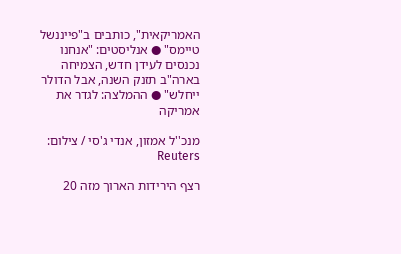האמריקאית", כותבים ב"פייננשל טיימס" ● אנליסטים: "אנחנו נכנסים לעידן חדש, הצמיחה בארה"ב תזנק השנה, אבל הדולר ייחלש" ● ההמלצה: לגדר את אמריקה

מנכ''ל אמזון, אנדי ג'סי / צילום: Reuters

רצף הירידות הארוך מזה 20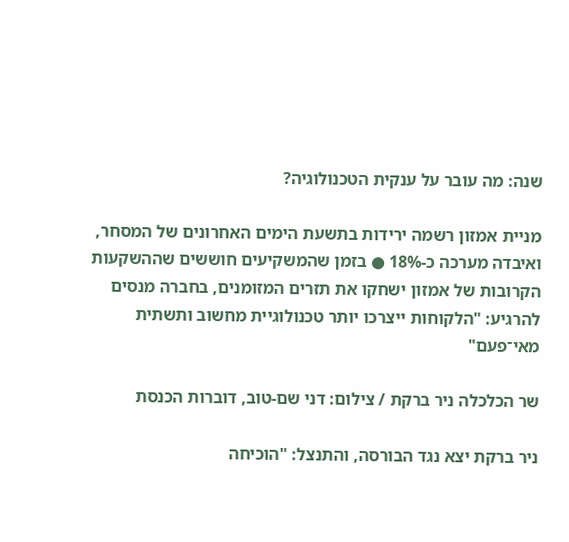שנה: מה עובר על ענקית הטכנולוגיה?

מניית אמזון רשמה ירידות בתשעת הימים האחרונים של המסחר, ואיבדה מערכה כ-18% ● בזמן שהמשקיעים חוששים שההשקעות הקרובות של אמזון ישחקו את תזרים המזומנים, בחברה מנסים להרגיע: "הלקוחות ייצרכו יותר טכנולוגיית מחשוב ותשתית מאי־פעם"

שר הכלכלה ניר ברקת / צילום: דני שם-טוב, דוברות הכנסת

ניר ברקת יצא נגד הבורסה, והתנצל: "הוכיחה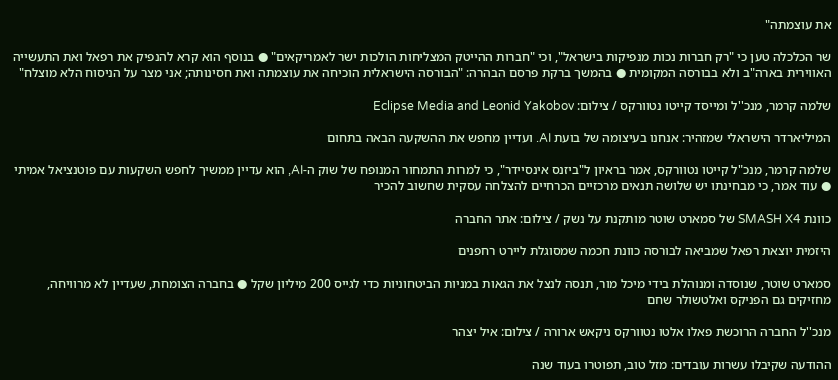את עוצמתה"

שר הכלכלה טען כי "רק חברות נכות מנפיקות בישראל", וכי "חברות ההייטק המצליחות הולכות ישר לאמריקאים" ● בנוסף הוא קרא להנפיק את רפאל ואת התעשייה האווירית בארה"ב ולא בבורסה המקומית ● בהמשך ברקת פרסם הבהרה: "הבורסה הישראלית הוכיחה את עוצמתה ואת חסינותה; אני מצר על הניסוח הלא מוצלח"

שלמה קרמר, מנכ''ל ומייסד קייטו נטוורקס / צילום: Eclipse Media and Leonid Yakobov

המיליארדר הישראלי שמזהיר: אנחנו בעיצומה של בועת AI. ועדיין מחפש את ההשקעה הבאה בתחום

שלמה קרמר, מנכ"ל קייטו נטוורקס, אמר בראיון ל"ביזנס אינסיידר", כי למרות התמחור המנופח של שוק ה-AI, הוא עדיין ממשיך לחפש השקעות עם פוטנציאל אמיתי ● עוד אמר, כי מבחינתו יש שלושה תנאים מרכזיים הכרחיים להצלחה עסקית שחשוב להכיר

כוונת SMASH X4 של סמארט שוטר מותקנת על נשק / צילום: אתר החברה

היזמית יוצאת רפאל שמביאה לבורסה כוונת חכמה שמסוגלת ליירט רחפנים

סמארט שוטר, שנוסדה ומנוהלת בידי מיכל מור, תנסה לנצל את הגאות במניות הביטחוניות כדי לגייס 200 מיליון שקל ● בחברה הצומחת, שעדיין לא מרוויחה, מחזיקים גם הפניקס ואלטשולר שחם

מנכ''ל החברה הרוכשת פאלו אלטו נטוורקס ניקאש ארורה / צילום: איל יצהר

ההודעה שקיבלו עשרות עובדים: מזל טוב, תפוטרו בעוד שנה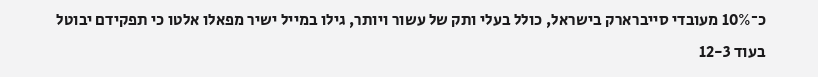כ־10% מעובדי סייברארק בישראל, כולל בעלי ותק של עשור ויותר, גילו במייל ישיר מפאלו אלטו כי תפקידם יבוטל בעוד 12-3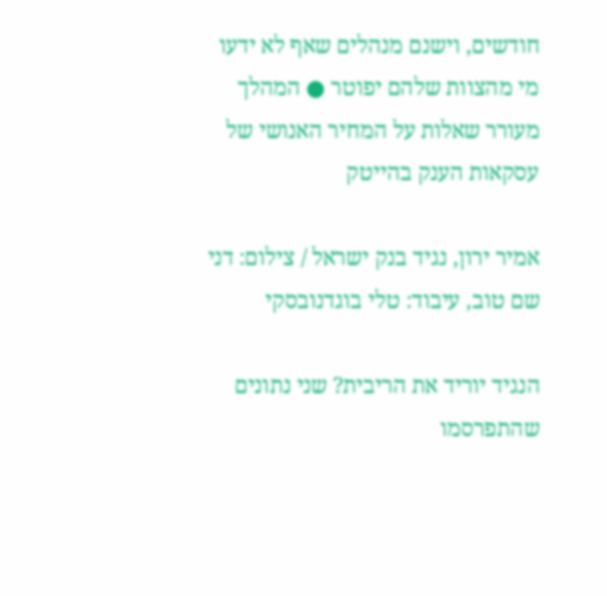חודשים, וישנם מנהלים שאף לא ידעו מי מהצוות שלהם יפוטר ● המהלך מעורר שאלות על המחיר האנושי של עסקאות הענק בהייטק

אמיר ירון, נגיד בנק ישראל / צילום: דני שם טוב, עיבוד: טלי בוגדנובסקי

הנגיד יוריד את הריבית? שני נתונים שהתפרסמו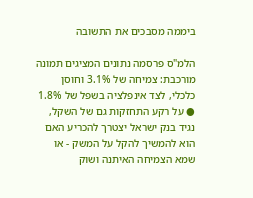ביממה מסבכים את התשובה

הלמ"ס פרסמה נתונים המציגים תמונה מורכבת: צמיחה של 3.1% וחוסן כלכלי, לצד אינפלציה בשפל של 1.8% ● על רקע התחזקות גם של השקל, נגיד בנק ישראל יצטרך להכריע האם הוא להמשיך להקל על המשק - או שמא הצמיחה האיתנה ושוק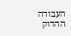העבודה ההדוק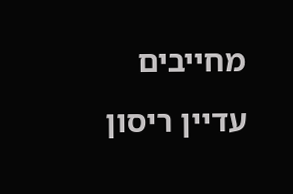מחייבים עדיין ריסון